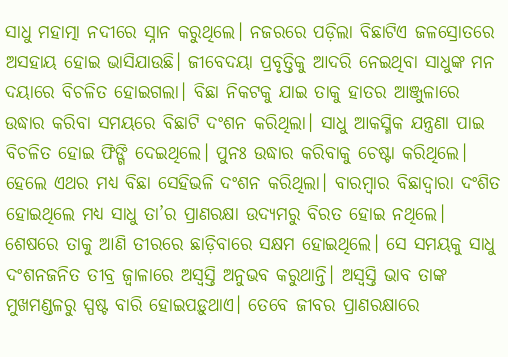ସାଧୁ ମହାତ୍ମା ନଦୀରେ ସ୍ନାନ କରୁଥିଲେ। ନଜରରେ ପଡ଼ିଲା ବିଛାଟିଏ ଜଳସ୍ରୋତରେ ଅସହାୟ ହୋଇ ଭାସିଯାଉଛି। ଜୀବେଦୟା ପ୍ରବୃତ୍ତିକୁ ଆଦରି ନେଇଥିବା ସାଧୁଙ୍କ ମନ ଦୟାରେ ବିଚଳିତ ହୋଇଗଲା। ବିଛା ନିକଟକୁ ଯାଇ ତାକୁ ହାତର ଆଞ୍ଜୁଳାରେ ଉଦ୍ଧାର କରିବା ସମୟରେ ବିଛାଟି ଦଂଶନ କରିଥିଲା। ସାଧୁ ଆକସ୍ମିକ ଯନ୍ତ୍ରଣା ପାଇ ବିଚଳିତ ହୋଇ ଫିଙ୍ଗି ଦେଇଥିଲେ। ପୁନଃ ଉଦ୍ଧାର କରିବାକୁ ଚେଷ୍ଟା କରିଥିଲେ। ହେଲେ ଏଥର ମଧ୍ୟ ବିଛା ସେହିଭଳି ଦଂଶନ କରିଥିଲା। ବାରମ୍ବାର ବିଛାଦ୍ବାରା ଦଂଶିତ ହୋଇଥିଲେ ମଧ୍ୟ ସାଧୁ ତା’ର ପ୍ରାଣରକ୍ଷା ଉଦ୍ୟମରୁ ବିରତ ହୋଇ ନଥିଲେ। ଶେଷରେ ତାକୁ ଆଣି ତୀରରେ ଛାଡ଼ିବାରେ ସକ୍ଷମ ହୋଇଥିଲେ। ସେ ସମୟକୁ ସାଧୁ ଦଂଶନଜନିତ ତୀବ୍ର ଜ୍ବାଳାରେ ଅସ୍ବସ୍ତି ଅନୁଭବ କରୁଥାନ୍ତି। ଅସ୍ବସ୍ତି ଭାବ ତାଙ୍କ ମୁଖମଣ୍ଡଳରୁ ସ୍ପଷ୍ଟ ବାରି ହୋଇପଡ଼ୁଥାଏ। ତେବେ ଜୀବର ପ୍ରାଣରକ୍ଷାରେ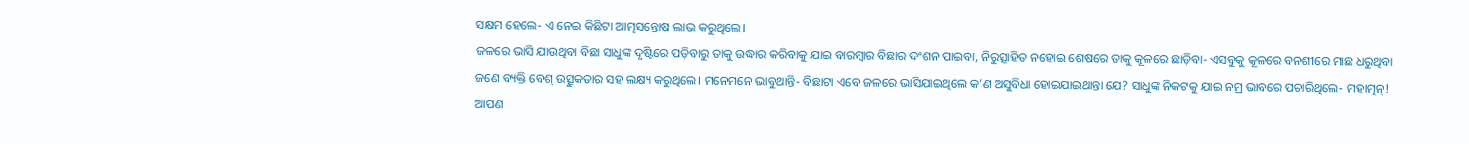ସକ୍ଷମ ହେଲେ- ଏ ନେଇ କିଛିଟା ଆତ୍ମସନ୍ତୋଷ ଲାଭ କରୁଥିଲେ।
ଜଳରେ ଭାସି ଯାଉଥିବା ବିଛା ସାଧୁଙ୍କ ଦୃଷ୍ଟିରେ ପଡ଼ିବାରୁ ତାକୁ ଉଦ୍ଧାର କରିବାକୁ ଯାଇ ବାରମ୍ବାର ବିଛାର ଦଂଶନ ପାଇବା, ନିରୁତ୍ସାହିତ ନହୋଇ ଶେଷରେ ତାକୁ କୂଳରେ ଛାଡ଼ିବା- ଏସବୁକୁ କୂଳରେ ବନଶୀରେ ମାଛ ଧରୁଥିବା ଜଣେ ବ୍ୟକ୍ତି ବେଶ୍ ଉତ୍ସୁକତାର ସହ ଲକ୍ଷ୍ୟ କରୁଥିଲେ। ମନେମନେ ଭାବୁଥାନ୍ତି- ବିଛାଟା ଏବେ ଜଳରେ ଭାସିଯାଇଥିଲେ କ’ଣ ଅସୁବିଧା ହୋଇଯାଇଥାନ୍ତା ଯେ? ସାଧୁଙ୍କ ନିକଟକୁ ଯାଇ ନମ୍ର ଭାବରେ ପଚାରିଥିଲେ- ମହାତ୍ମନ୍! ଆପଣ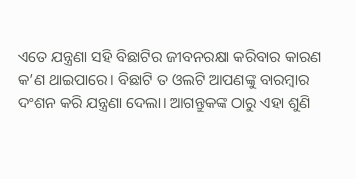ଏତେ ଯନ୍ତ୍ରଣା ସହି ବିଛାଟିର ଜୀବନରକ୍ଷା କରିବାର କାରଣ କ’ଣ ଥାଇପାରେ। ବିଛାଟି ତ ଓଲଟି ଆପଣଙ୍କୁ ବାରମ୍ବାର ଦଂଶନ କରି ଯନ୍ତ୍ରଣା ଦେଲା। ଆଗନ୍ତୁକଙ୍କ ଠାରୁ ଏହା ଶୁଣି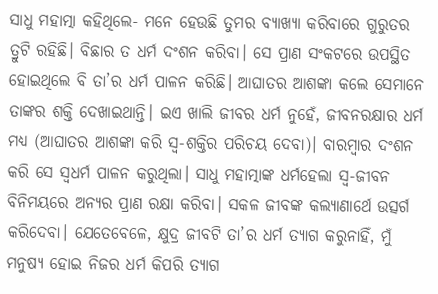ସାଧୁ ମହାତ୍ମା କହିଥିଲେ- ମନେ ହେଉଛି ତୁମର ବ୍ୟାଖ୍ୟା କରିବାରେ ଗୁରୁତର ତ୍ରୁଟି ରହିଛି। ବିଛାର ତ ଧର୍ମ ଦଂଶନ କରିବା। ସେ ପ୍ରାଣ ସଂକଟରେ ଉପସ୍ଥିତ ହୋଇଥିଲେ ବି ତା’ର ଧର୍ମ ପାଳନ କରିଛି। ଆଘାତର ଆଶଙ୍କା କଲେ ସେମାନେ ତାଙ୍କର ଶକ୍ତି ଦେଖାଇଥାନ୍ତି। ଇଏ ଖାଲି ଜୀବର ଧର୍ମ ନୁହେଁ, ଜୀବନରକ୍ଷାର ଧର୍ମ ମଧ୍ୟ (ଆଘାତର ଆଶଙ୍କା କରି ସ୍ବ-ଶକ୍ତିର ପରିଚୟ ଦେବା)। ବାରମ୍ବାର ଦଂଶନ କରି ସେ ସ୍ବଧର୍ମ ପାଳନ କରୁଥିଲା। ସାଧୁ ମହାତ୍ମାଙ୍କ ଧର୍ମହେଲା ସ୍ବ-ଜୀବନ ବିନିମୟରେ ଅନ୍ୟର ପ୍ରାଣ ରକ୍ଷା କରିବା। ସକଳ ଜୀବଙ୍କ କଲ୍ୟାଣାର୍ଥେ ଉତ୍ସର୍ଗ କରିଦେବା। ଯେତେବେଳେ, କ୍ଷୁଦ୍ର ଜୀବଟି ତା’ର ଧର୍ମ ତ୍ୟାଗ କରୁନାହିଁ, ମୁଁ ମନୁଷ୍ୟ ହୋଇ ନିଜର ଧର୍ମ କିପରି ତ୍ୟାଗ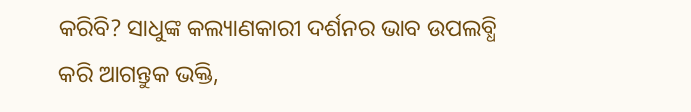କରିବି? ସାଧୁଙ୍କ କଲ୍ୟାଣକାରୀ ଦର୍ଶନର ଭାବ ଉପଲବ୍ଧି କରି ଆଗନ୍ତୁକ ଭକ୍ତି,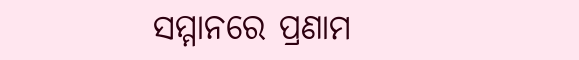ସମ୍ମାନରେ ପ୍ରଣାମ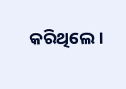କରିଥିଲେ।